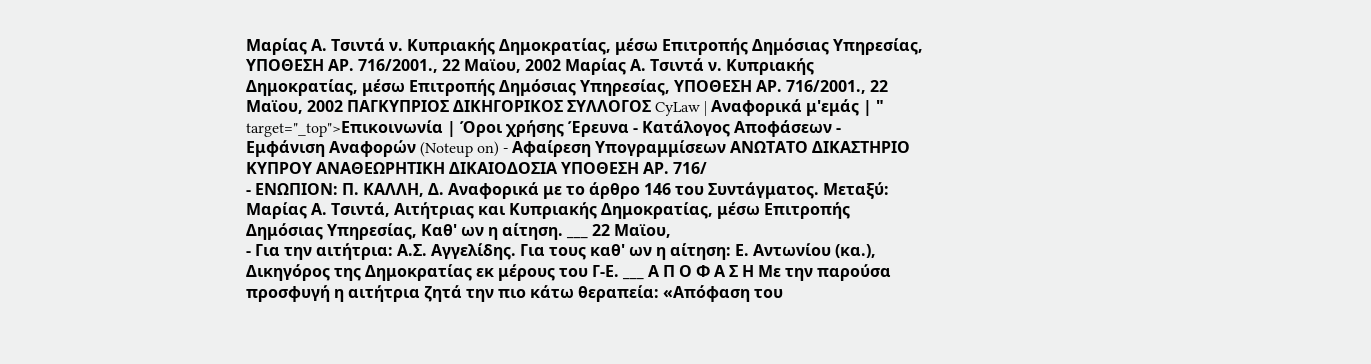Μαρίας Α. Τσιντά ν. Κυπριακής Δημοκρατίας, μέσω Επιτροπής Δημόσιας Υπηρεσίας, ΥΠΟΘΕΣΗ ΑΡ. 716/2001., 22 Μαϊου, 2002 Μαρίας Α. Τσιντά ν. Κυπριακής Δημοκρατίας, μέσω Επιτροπής Δημόσιας Υπηρεσίας, ΥΠΟΘΕΣΗ ΑΡ. 716/2001., 22 Μαϊου, 2002 ΠΑΓΚΥΠΡΙΟΣ ΔΙΚΗΓΟΡΙΚΟΣ ΣΥΛΛΟΓΟΣ CyLaw | Αναφορικά μ'εμάς | " target="_top">Επικοινωνία | Όροι χρήσης Έρευνα - Κατάλογος Αποφάσεων - Εμφάνιση Αναφορών (Noteup on) - Αφαίρεση Υπογραμμίσεων ΑΝΩΤΑΤΟ ΔΙΚΑΣΤΗΡΙΟ ΚΥΠΡΟΥ ΑΝΑΘΕΩΡΗΤΙΚΗ ΔΙΚΑΙΟΔΟΣΙΑ ΥΠΟΘΕΣΗ ΑΡ. 716/
- ΕΝΩΠΙΟΝ: Π. ΚΑΛΛΗ, Δ. Αναφορικά με το άρθρο 146 του Συντάγματος. Μεταξύ: Μαρίας Α. Τσιντά, Αιτήτριας και Κυπριακής Δημοκρατίας, μέσω Επιτροπής Δημόσιας Υπηρεσίας, Καθ' ων η αίτηση. ___ 22 Μαϊου,
- Για την αιτήτρια: Α.Σ. Αγγελίδης. Για τους καθ' ων η αίτηση: Ε. Αντωνίου (κα.), Δικηγόρος της Δημοκρατίας εκ μέρους του Γ-Ε. ___ Α Π Ο Φ Α Σ Η Με την παρούσα προσφυγή η αιτήτρια ζητά την πιο κάτω θεραπεία: «Απόφαση του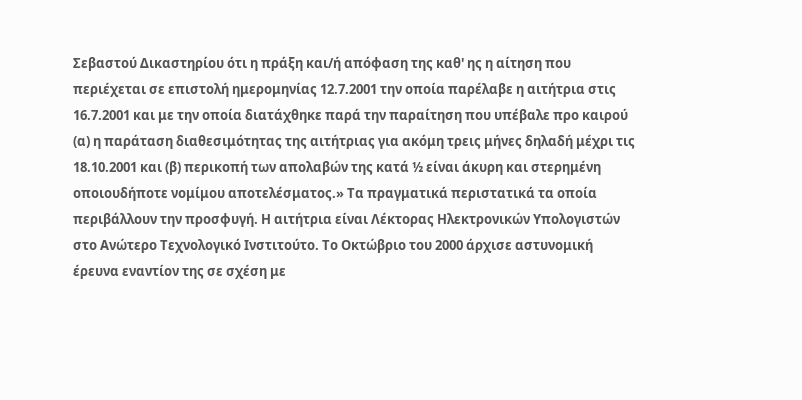Σεβαστού Δικαστηρίου ότι η πράξη και/ή απόφαση της καθ' ης η αίτηση που περιέχεται σε επιστολή ημερομηνίας 12.7.2001 την οποία παρέλαβε η αιτήτρια στις 16.7.2001 και με την οποία διατάχθηκε παρά την παραίτηση που υπέβαλε προ καιρού (α) η παράταση διαθεσιμότητας της αιτήτριας για ακόμη τρεις μήνες δηλαδή μέχρι τις 18.10.2001 και (β) περικοπή των απολαβών της κατά ½ είναι άκυρη και στερημένη οποιουδήποτε νομίμου αποτελέσματος.» Τα πραγματικά περιστατικά τα οποία περιβάλλουν την προσφυγή. Η αιτήτρια είναι Λέκτορας Ηλεκτρονικών Υπολογιστών στο Ανώτερο Τεχνολογικό Ινστιτούτο. Το Οκτώβριο του 2000 άρχισε αστυνομική έρευνα εναντίον της σε σχέση με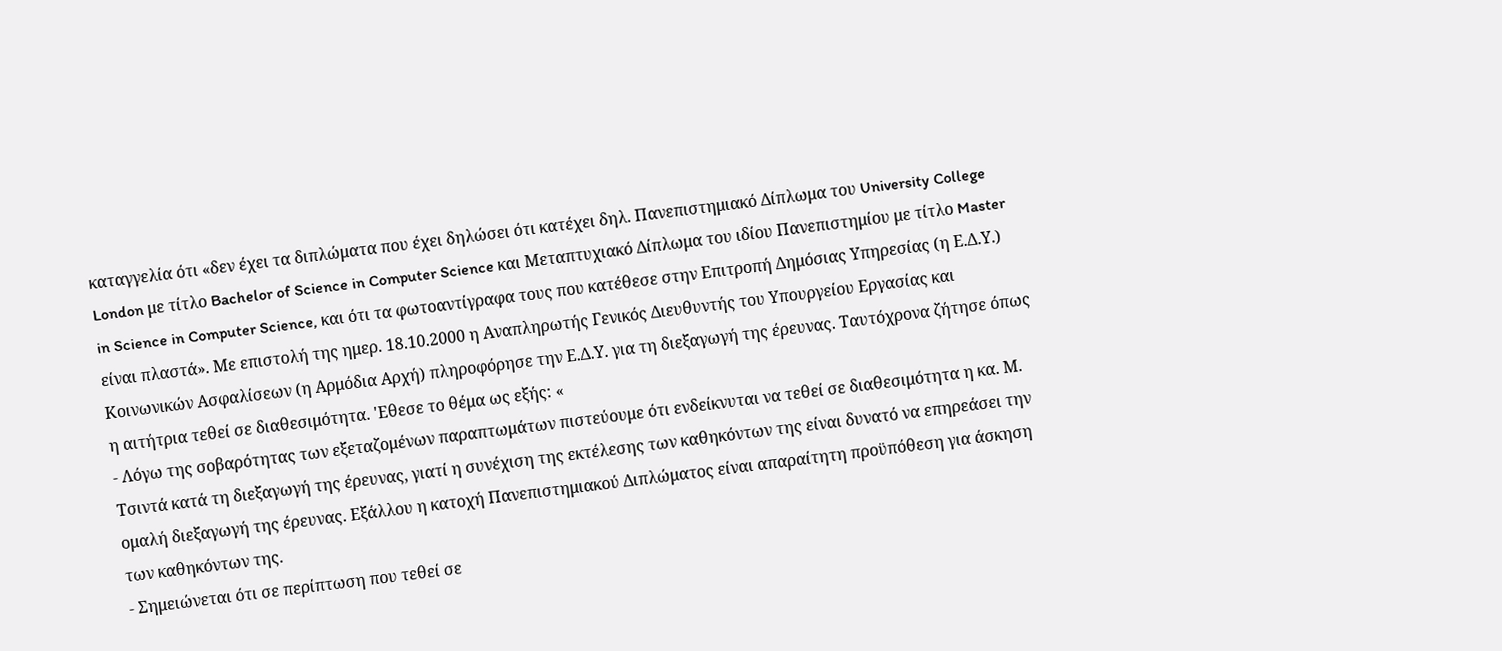καταγγελία ότι «δεν έχει τα διπλώματα που έχει δηλώσει ότι κατέχει δηλ. Πανεπιστημιακό Δίπλωμα του University College London με τίτλο Bachelor of Science in Computer Science και Μεταπτυχιακό Δίπλωμα του ιδίου Πανεπιστημίου με τίτλο Master in Science in Computer Science, και ότι τα φωτοαντίγραφα τους που κατέθεσε στην Επιτροπή Δημόσιας Υπηρεσίας (η Ε.Δ.Υ.) είναι πλαστά». Με επιστολή της ημερ. 18.10.2000 η Αναπληρωτής Γενικός Διευθυντής του Υπουργείου Εργασίας και Κοινωνικών Ασφαλίσεων (η Αρμόδια Αρχή) πληροφόρησε την Ε.Δ.Υ. για τη διεξαγωγή της έρευνας. Ταυτόχρονα ζήτησε όπως η αιτήτρια τεθεί σε διαθεσιμότητα. 'Εθεσε το θέμα ως εξής: «
- Λόγω της σοβαρότητας των εξεταζομένων παραπτωμάτων πιστεύουμε ότι ενδείκνυται να τεθεί σε διαθεσιμότητα η κα. Μ. Τσιντά κατά τη διεξαγωγή της έρευνας, γιατί η συνέχιση της εκτέλεσης των καθηκόντων της είναι δυνατό να επηρεάσει την ομαλή διεξαγωγή της έρευνας. Εξάλλου η κατοχή Πανεπιστημιακού Διπλώματος είναι απαραίτητη προϋπόθεση για άσκηση των καθηκόντων της.
- Σημειώνεται ότι σε περίπτωση που τεθεί σε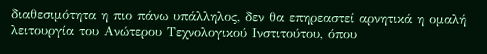διαθεσιμότητα η πιο πάνω υπάλληλος, δεν θα επηρεαστεί αρνητικά η ομαλή λειτουργία του Ανώτερου Τεχνολογικού Ινστιτούτου, όπου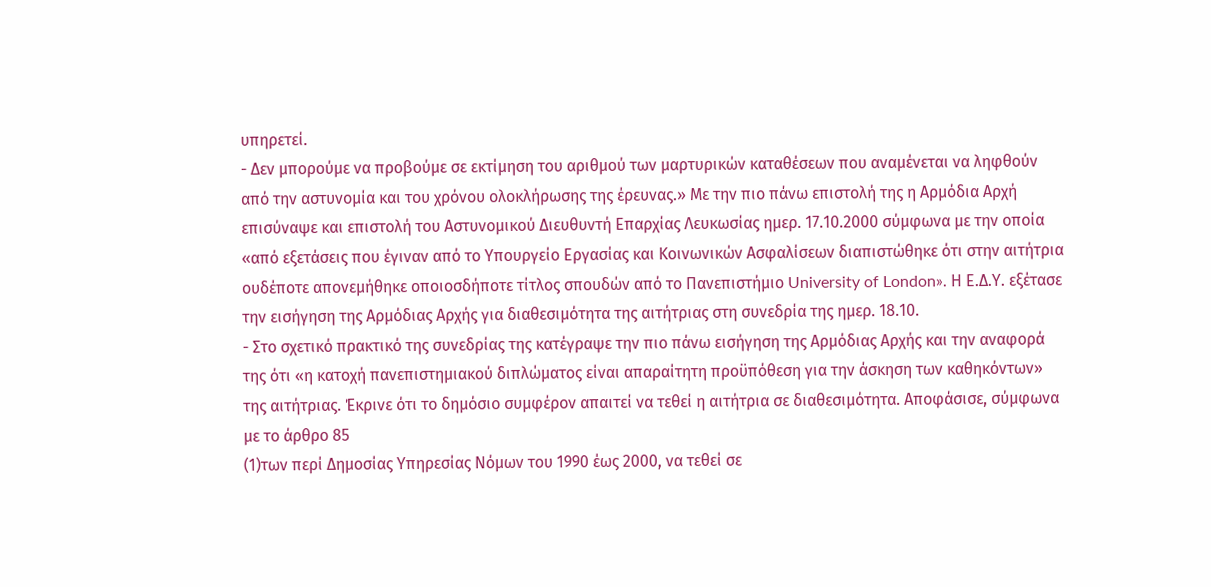υπηρετεί.
- Δεν μπορούμε να προβούμε σε εκτίμηση του αριθμού των μαρτυρικών καταθέσεων που αναμένεται να ληφθούν από την αστυνομία και του χρόνου ολοκλήρωσης της έρευνας.» Με την πιο πάνω επιστολή της η Αρμόδια Αρχή επισύναψε και επιστολή του Αστυνομικού Διευθυντή Επαρχίας Λευκωσίας ημερ. 17.10.2000 σύμφωνα με την οποία «από εξετάσεις που έγιναν από το Υπουργείο Εργασίας και Κοινωνικών Ασφαλίσεων διαπιστώθηκε ότι στην αιτήτρια ουδέποτε απονεμήθηκε οποιοσδήποτε τίτλος σπουδών από το Πανεπιστήμιο University of London». Η Ε.Δ.Υ. εξέτασε την εισήγηση της Αρμόδιας Αρχής για διαθεσιμότητα της αιτήτριας στη συνεδρία της ημερ. 18.10.
- Στο σχετικό πρακτικό της συνεδρίας της κατέγραψε την πιο πάνω εισήγηση της Αρμόδιας Αρχής και την αναφορά της ότι «η κατοχή πανεπιστημιακού διπλώματος είναι απαραίτητη προϋπόθεση για την άσκηση των καθηκόντων» της αιτήτριας. Έκρινε ότι το δημόσιο συμφέρον απαιτεί να τεθεί η αιτήτρια σε διαθεσιμότητα. Αποφάσισε, σύμφωνα με το άρθρο 85
(1)των περί Δημοσίας Υπηρεσίας Νόμων του 1990 έως 2000, να τεθεί σε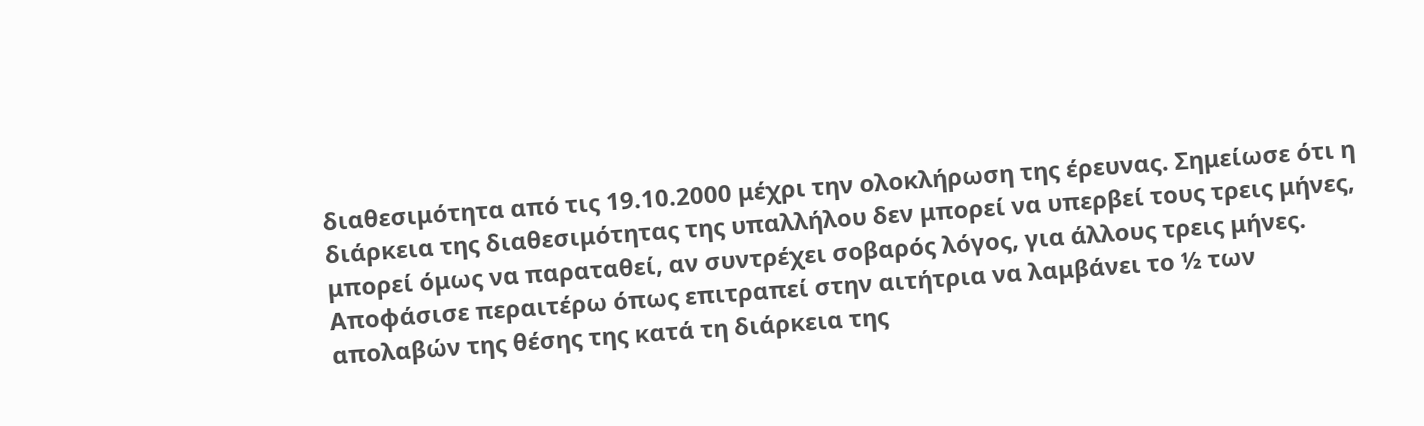διαθεσιμότητα από τις 19.10.2000 μέχρι την ολοκλήρωση της έρευνας. Σημείωσε ότι η διάρκεια της διαθεσιμότητας της υπαλλήλου δεν μπορεί να υπερβεί τους τρεις μήνες, μπορεί όμως να παραταθεί, αν συντρέχει σοβαρός λόγος, για άλλους τρεις μήνες. Αποφάσισε περαιτέρω όπως επιτραπεί στην αιτήτρια να λαμβάνει το ½ των απολαβών της θέσης της κατά τη διάρκεια της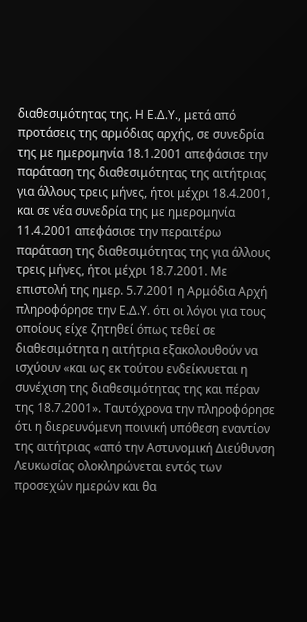διαθεσιμότητας της. Η Ε.Δ.Υ., μετά από προτάσεις της αρμόδιας αρχής, σε συνεδρία της με ημερομηνία 18.1.2001 απεφάσισε την παράταση της διαθεσιμότητας της αιτήτριας για άλλους τρεις μήνες, ήτοι μέχρι 18.4.2001, και σε νέα συνεδρία της με ημερομηνία 11.4.2001 απεφάσισε την περαιτέρω παράταση της διαθεσιμότητας της για άλλους τρεις μήνες, ήτοι μέχρι 18.7.2001. Με επιστολή της ημερ. 5.7.2001 η Αρμόδια Αρχή πληροφόρησε την Ε.Δ.Υ. ότι οι λόγοι για τους οποίους είχε ζητηθεί όπως τεθεί σε διαθεσιμότητα η αιτήτρια εξακολουθούν να ισχύουν «και ως εκ τούτου ενδείκνυεται η συνέχιση της διαθεσιμότητας της και πέραν της 18.7.2001». Ταυτόχρονα την πληροφόρησε ότι η διερευνόμενη ποινική υπόθεση εναντίον της αιτήτριας «από την Αστυνομική Διεύθυνση Λευκωσίας ολοκληρώνεται εντός των προσεχών ημερών και θα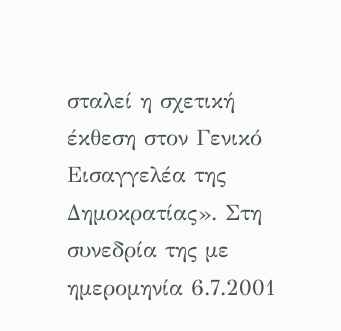σταλεί η σχετική έκθεση στον Γενικό Εισαγγελέα της Δημοκρατίας». Στη συνεδρία της με ημερομηνία 6.7.2001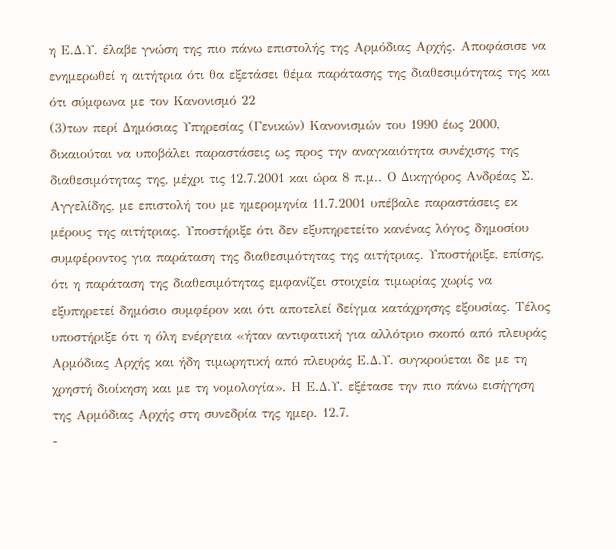η Ε.Δ.Υ. έλαβε γνώση της πιο πάνω επιστολής της Αρμόδιας Αρχής. Αποφάσισε να ενημερωθεί η αιτήτρια ότι θα εξετάσει θέμα παράτασης της διαθεσιμότητας της και ότι σύμφωνα με τον Κανονισμό 22
(3)των περί Δημόσιας Υπηρεσίας (Γενικών) Κανονισμών του 1990 έως 2000, δικαιούται να υποβάλει παραστάσεις ως προς την αναγκαιότητα συνέχισης της διαθεσιμότητας της, μέχρι τις 12.7.2001 και ώρα 8 π.μ.. Ο Δικηγόρος Ανδρέας Σ. Αγγελίδης, με επιστολή του με ημερομηνία 11.7.2001 υπέβαλε παραστάσεις εκ μέρους της αιτήτριας. Υποστήριξε ότι δεν εξυπηρετείτο κανένας λόγος δημοσίου συμφέροντος για παράταση της διαθεσιμότητας της αιτήτριας. Υποστήριξε, επίσης, ότι η παράταση της διαθεσιμότητας εμφανίζει στοιχεία τιμωρίας χωρίς να εξυπηρετεί δημόσιο συμφέρον και ότι αποτελεί δείγμα κατάχρησης εξουσίας. Τέλος υποστήριξε ότι η όλη ενέργεια «ήταν αντιφατική για αλλότριο σκοπό από πλευράς Αρμόδιας Αρχής και ήδη τιμωρητική από πλευράς Ε.Δ.Υ. συγκρούεται δε με τη χρηστή διοίκηση και με τη νομολογία». Η Ε.Δ.Υ. εξέτασε την πιο πάνω εισήγηση της Αρμόδιας Αρχής στη συνεδρία της ημερ. 12.7.
-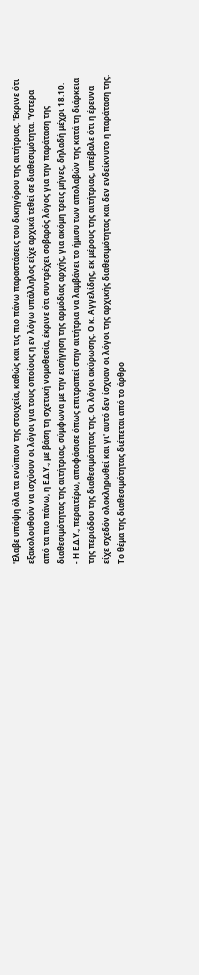'Ελαβε υπόψη όλα τα ενώπιον της στοιχεία, καθώς και τις πιο πάνω παραστάσεις του δικηγόρου της αιτήτριας. 'Εκρινε ότι εξακολουθούν να ισχύουν οι λόγοι για τους οποίους η εν λόγω υπάλληλος είχε αρχικά τεθεί σε διαθεσιμότητα. 'Υστερα από τα πιο πάνω, η Ε.Δ.Υ., με βάση τη σχετική νομοθεσία, έκρινε ότι συντρέχει σοβαρός λόγος για την παράταση της διαθεσιμότητας της αιτήτριας, σύμφωνα με την εισήγηση της αρμόδιας αρχής, για ακόμη τρεις μήνες, δηλαδή μέχρι 18.10.
- Η Ε.Δ.Υ., περαιτέρω, αποφάσισε όπως επιτραπεί στην αιτήτρια να λαμβάνει το ήμισυ των απολαβών της κατά τη διάρκεια της περιόδου της διαθεσιμότητας της. Οι λόγοι ακύρωσης. Ο κ. Αγγελίδης, εκ μέρους της αιτήτριας, υπέβαλε ότι η έρευνα είχε σχεδόν ολοκληρωθεί και γι' αυτό δεν ίσχυαν οι λόγοι της αρχικής διαθεσιμότητας και δεν ενδείκνυτο η παράταση της. Το θέμα της διαθεσιμότητας διέπεται από το άρθρο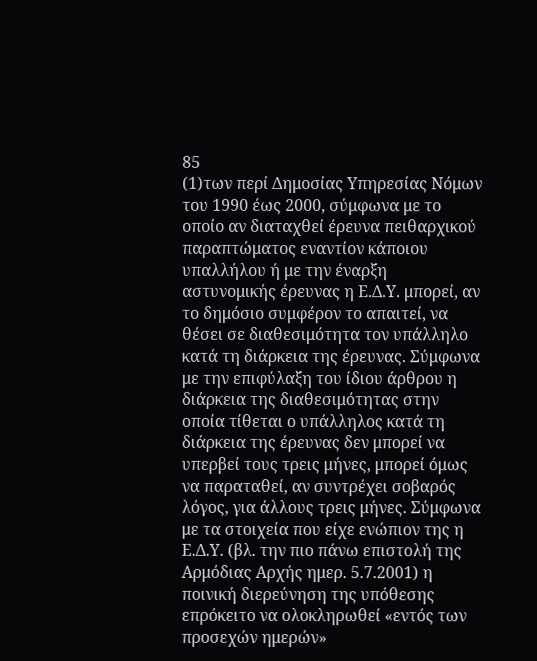85
(1)των περί Δημοσίας Υπηρεσίας Νόμων του 1990 έως 2000, σύμφωνα με το οποίο αν διαταχθεί έρευνα πειθαρχικού παραπτώματος εναντίον κάποιου υπαλλήλου ή με την έναρξη αστυνομικής έρευνας η Ε.Δ.Υ. μπορεί, αν το δημόσιο συμφέρον το απαιτεί, να θέσει σε διαθεσιμότητα τον υπάλληλο κατά τη διάρκεια της έρευνας. Σύμφωνα με την επιφύλαξη του ίδιου άρθρου η διάρκεια της διαθεσιμότητας στην οποία τίθεται ο υπάλληλος κατά τη διάρκεια της έρευνας δεν μπορεί να υπερβεί τους τρεις μήνες, μπορεί όμως να παραταθεί, αν συντρέχει σοβαρός λόγος, για άλλους τρεις μήνες. Σύμφωνα με τα στοιχεία που είχε ενώπιον της η Ε.Δ.Υ. (βλ. την πιο πάνω επιστολή της Αρμόδιας Αρχής ημερ. 5.7.2001) η ποινική διερεύνηση της υπόθεσης επρόκειτο να ολοκληρωθεί «εντός των προσεχών ημερών»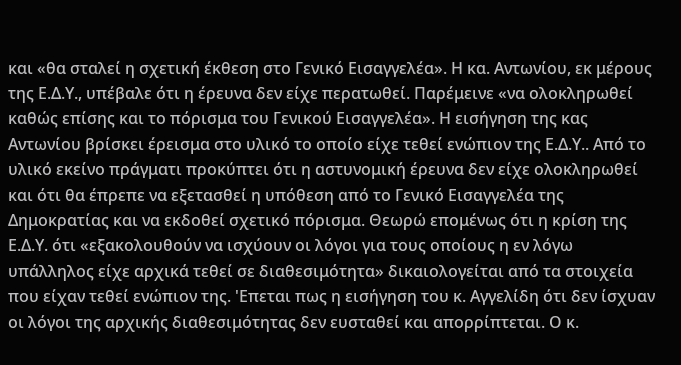και «θα σταλεί η σχετική έκθεση στο Γενικό Εισαγγελέα». Η κα. Αντωνίου, εκ μέρους της Ε.Δ.Υ., υπέβαλε ότι η έρευνα δεν είχε περατωθεί. Παρέμεινε «να ολοκληρωθεί καθώς επίσης και το πόρισμα του Γενικού Εισαγγελέα». Η εισήγηση της κας Αντωνίου βρίσκει έρεισμα στο υλικό το οποίο είχε τεθεί ενώπιον της Ε.Δ.Υ.. Από το υλικό εκείνο πράγματι προκύπτει ότι η αστυνομική έρευνα δεν είχε ολοκληρωθεί και ότι θα έπρεπε να εξετασθεί η υπόθεση από το Γενικό Εισαγγελέα της Δημοκρατίας και να εκδοθεί σχετικό πόρισμα. Θεωρώ επομένως ότι η κρίση της Ε.Δ.Υ. ότι «εξακολουθούν να ισχύουν οι λόγοι για τους οποίους η εν λόγω υπάλληλος είχε αρχικά τεθεί σε διαθεσιμότητα» δικαιολογείται από τα στοιχεία που είχαν τεθεί ενώπιον της. 'Επεται πως η εισήγηση του κ. Αγγελίδη ότι δεν ίσχυαν οι λόγοι της αρχικής διαθεσιμότητας δεν ευσταθεί και απορρίπτεται. Ο κ.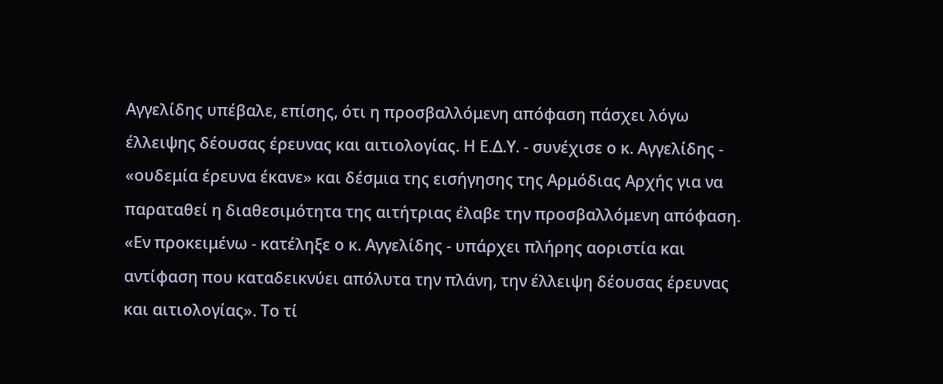Αγγελίδης υπέβαλε, επίσης, ότι η προσβαλλόμενη απόφαση πάσχει λόγω έλλειψης δέουσας έρευνας και αιτιολογίας. Η Ε.Δ.Υ. - συνέχισε ο κ. Αγγελίδης - «ουδεμία έρευνα έκανε» και δέσμια της εισήγησης της Αρμόδιας Αρχής για να παραταθεί η διαθεσιμότητα της αιτήτριας έλαβε την προσβαλλόμενη απόφαση. «Εν προκειμένω - κατέληξε ο κ. Αγγελίδης - υπάρχει πλήρης αοριστία και αντίφαση που καταδεικνύει απόλυτα την πλάνη, την έλλειψη δέουσας έρευνας και αιτιολογίας». Το τί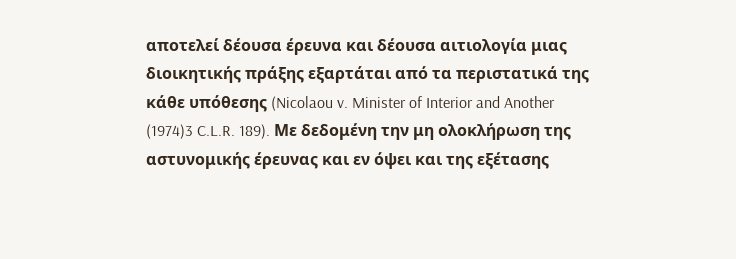αποτελεί δέουσα έρευνα και δέουσα αιτιολογία μιας διοικητικής πράξης εξαρτάται από τα περιστατικά της κάθε υπόθεσης (Nicolaou v. Minister of Interior and Another
(1974)3 C.L.R. 189). Με δεδομένη την μη ολοκλήρωση της αστυνομικής έρευνας και εν όψει και της εξέτασης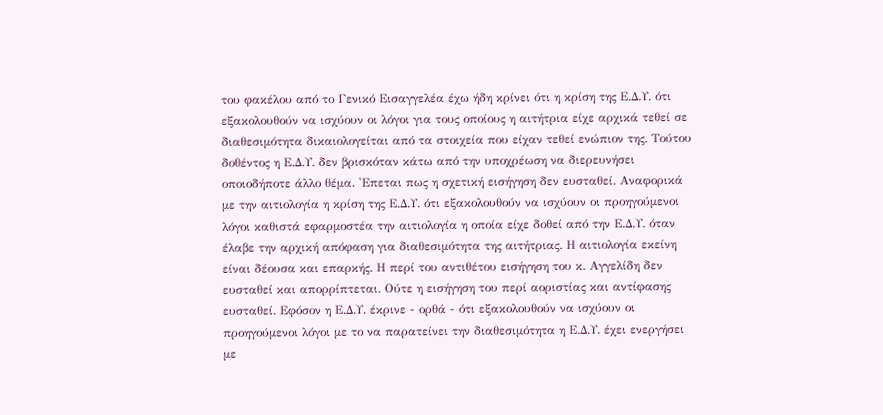του φακέλου από το Γενικό Εισαγγελέα έχω ήδη κρίνει ότι η κρίση της Ε.Δ.Υ. ότι εξακολουθούν να ισχύουν οι λόγοι για τους οποίους η αιτήτρια είχε αρχικά τεθεί σε διαθεσιμότητα δικαιολογείται από τα στοιχεία που είχαν τεθεί ενώπιον της. Τούτου δοθέντος η Ε.Δ.Υ. δεν βρισκόταν κάτω από την υποχρέωση να διερευνήσει οποιοδήποτε άλλο θέμα. 'Επεται πως η σχετική εισήγηση δεν ευσταθεί. Αναφορικά με την αιτιολογία η κρίση της Ε.Δ.Υ. ότι εξακολουθούν να ισχύουν οι προηγούμενοι λόγοι καθιστά εφαρμοστέα την αιτιολογία η οποία είχε δοθεί από την Ε.Δ.Υ. όταν έλαβε την αρχική απόφαση για διαθεσιμότητα της αιτήτριας. Η αιτιολογία εκείνη είναι δέουσα και επαρκής. Η περί του αντιθέτου εισήγηση του κ. Αγγελίδη δεν ευσταθεί και απορρίπτεται. Ούτε η εισήγηση του περί αοριστίας και αντίφασης ευσταθεί. Εφόσον η Ε.Δ.Υ. έκρινε - ορθά - ότι εξακολουθούν να ισχύουν οι προηγούμενοι λόγοι με το να παρατείνει την διαθεσιμότητα η Ε.Δ.Υ. έχει ενεργήσει με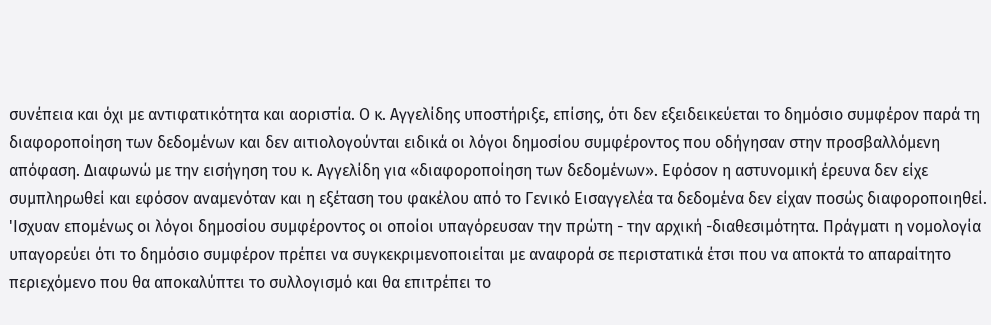συνέπεια και όχι με αντιφατικότητα και αοριστία. Ο κ. Αγγελίδης υποστήριξε, επίσης, ότι δεν εξειδεικεύεται το δημόσιο συμφέρον παρά τη διαφοροποίηση των δεδομένων και δεν αιτιολογούνται ειδικά οι λόγοι δημοσίου συμφέροντος που οδήγησαν στην προσβαλλόμενη απόφαση. Διαφωνώ με την εισήγηση του κ. Αγγελίδη για «διαφοροποίηση των δεδομένων». Εφόσον η αστυνομική έρευνα δεν είχε συμπληρωθεί και εφόσον αναμενόταν και η εξέταση του φακέλου από το Γενικό Εισαγγελέα τα δεδομένα δεν είχαν ποσώς διαφοροποιηθεί. 'Ισχυαν επομένως οι λόγοι δημοσίου συμφέροντος οι οποίοι υπαγόρευσαν την πρώτη - την αρχική -διαθεσιμότητα. Πράγματι η νομολογία υπαγορεύει ότι το δημόσιο συμφέρον πρέπει να συγκεκριμενοποιείται με αναφορά σε περιστατικά έτσι που να αποκτά το απαραίτητο περιεχόμενο που θα αποκαλύπτει το συλλογισμό και θα επιτρέπει το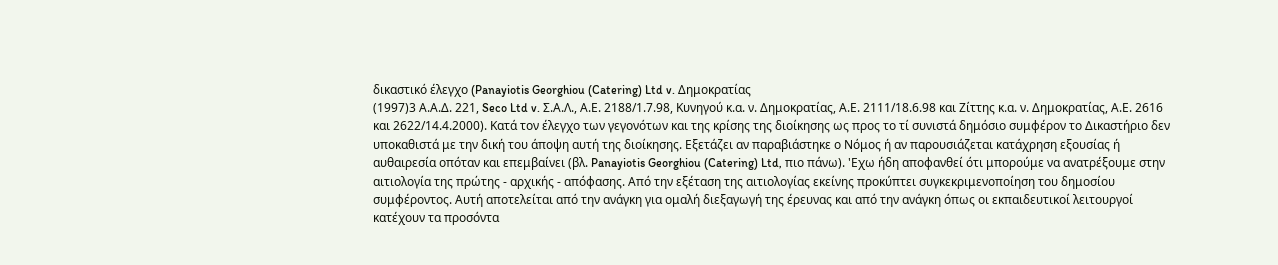δικαστικό έλεγχο (Panayiotis Georghiou (Catering) Ltd v. Δημοκρατίας
(1997)3 Α.Α.Δ. 221, Seco Ltd v. Σ.Α.Λ., Α.Ε. 2188/1.7.98, Κυνηγού κ.α. ν. Δημοκρατίας, Α.Ε. 2111/18.6.98 και Ζίττης κ.α. ν. Δημοκρατίας, Α.Ε. 2616 και 2622/14.4.2000). Κατά τον έλεγχο των γεγονότων και της κρίσης της διοίκησης ως προς το τί συνιστά δημόσιο συμφέρον το Δικαστήριο δεν υποκαθιστά με την δική του άποψη αυτή της διοίκησης. Εξετάζει αν παραβιάστηκε ο Νόμος ή αν παρουσιάζεται κατάχρηση εξουσίας ή αυθαιρεσία οπόταν και επεμβαίνει (βλ. Panayiotis Georghiou (Catering) Ltd, πιο πάνω). 'Εχω ήδη αποφανθεί ότι μπορούμε να ανατρέξουμε στην αιτιολογία της πρώτης - αρχικής - απόφασης. Από την εξέταση της αιτιολογίας εκείνης προκύπτει συγκεκριμενοποίηση του δημοσίου συμφέροντος. Αυτή αποτελείται από την ανάγκη για ομαλή διεξαγωγή της έρευνας και από την ανάγκη όπως οι εκπαιδευτικοί λειτουργοί κατέχουν τα προσόντα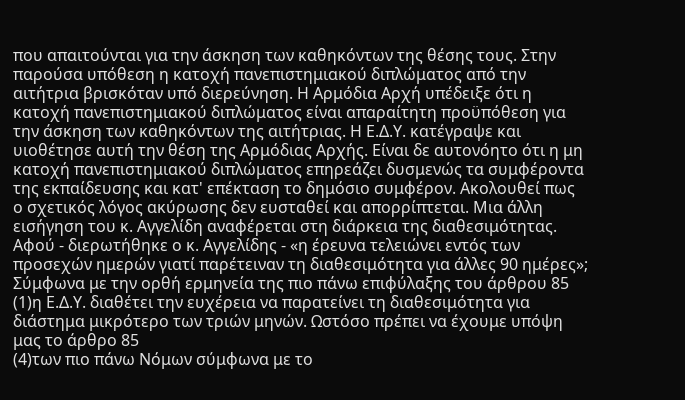που απαιτούνται για την άσκηση των καθηκόντων της θέσης τους. Στην παρούσα υπόθεση η κατοχή πανεπιστημιακού διπλώματος από την αιτήτρια βρισκόταν υπό διερεύνηση. Η Αρμόδια Αρχή υπέδειξε ότι η κατοχή πανεπιστημιακού διπλώματος είναι απαραίτητη προϋπόθεση για την άσκηση των καθηκόντων της αιτήτριας. Η Ε.Δ.Υ. κατέγραψε και υιοθέτησε αυτή την θέση της Αρμόδιας Αρχής. Είναι δε αυτονόητο ότι η μη κατοχή πανεπιστημιακού διπλώματος επηρεάζει δυσμενώς τα συμφέροντα της εκπαίδευσης και κατ' επέκταση το δημόσιο συμφέρον. Ακολουθεί πως ο σχετικός λόγος ακύρωσης δεν ευσταθεί και απορρίπτεται. Μια άλλη εισήγηση του κ. Αγγελίδη αναφέρεται στη διάρκεια της διαθεσιμότητας. Αφού - διερωτήθηκε ο κ. Αγγελίδης - «η έρευνα τελειώνει εντός των προσεχών ημερών γιατί παρέτειναν τη διαθεσιμότητα για άλλες 90 ημέρες»; Σύμφωνα με την ορθή ερμηνεία της πιο πάνω επιφύλαξης του άρθρου 85
(1)η Ε.Δ.Υ. διαθέτει την ευχέρεια να παρατείνει τη διαθεσιμότητα για διάστημα μικρότερο των τριών μηνών. Ωστόσο πρέπει να έχουμε υπόψη μας το άρθρο 85
(4)των πιο πάνω Νόμων σύμφωνα με το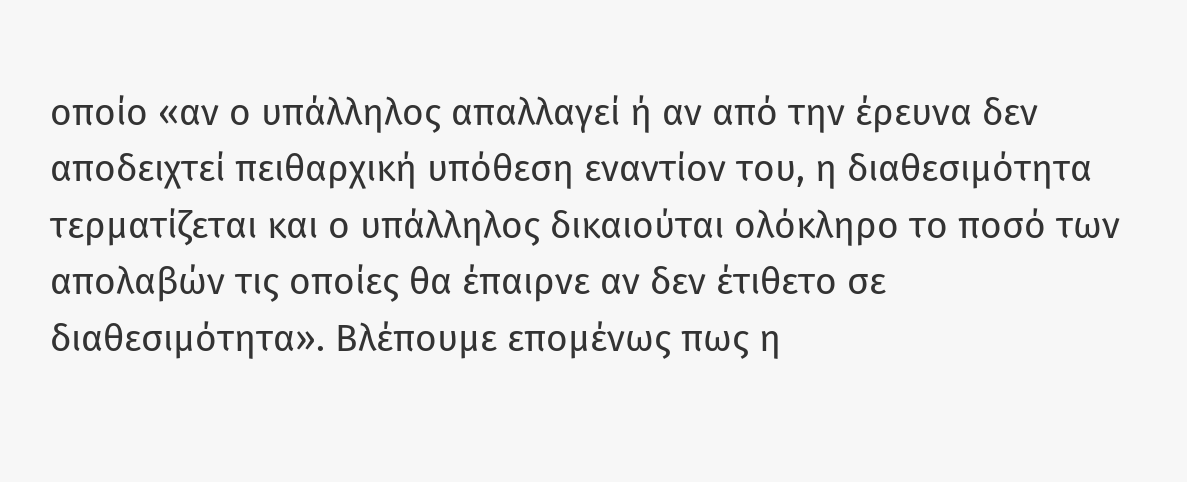οποίο «αν ο υπάλληλος απαλλαγεί ή αν από την έρευνα δεν αποδειχτεί πειθαρχική υπόθεση εναντίον του, η διαθεσιμότητα τερματίζεται και ο υπάλληλος δικαιούται ολόκληρο το ποσό των απολαβών τις οποίες θα έπαιρνε αν δεν έτιθετο σε διαθεσιμότητα». Βλέπουμε επομένως πως η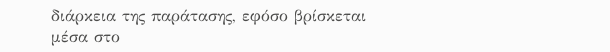διάρκεια της παράτασης, εφόσο βρίσκεται μέσα στο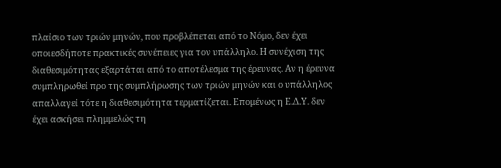πλαίσιο των τριών μηνών, που προβλέπεται από το Νόμο, δεν έχει οποιεσδήποτε πρακτικές συνέπειες για τον υπάλληλο. Η συνέχιση της διαθεσιμότητας εξαρτάται από το αποτέλεσμα της έρευνας. Αν η έρευνα συμπληρωθεί προ της συμπλήρωσης των τριών μηνών και ο υπάλληλος απαλλαγεί τότε η διαθεσιμότητα τερματίζεται. Επομένως η Ε.Δ.Υ. δεν έχει ασκήσει πλημμελώς τη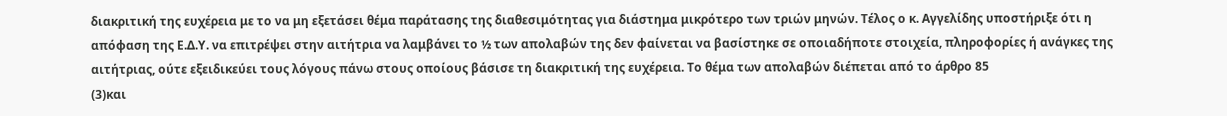διακριτική της ευχέρεια με το να μη εξετάσει θέμα παράτασης της διαθεσιμότητας για διάστημα μικρότερο των τριών μηνών. Τέλος ο κ. Αγγελίδης υποστήριξε ότι η απόφαση της Ε.Δ.Υ. να επιτρέψει στην αιτήτρια να λαμβάνει το ½ των απολαβών της δεν φαίνεται να βασίστηκε σε οποιαδήποτε στοιχεία, πληροφορίες ή ανάγκες της αιτήτριας, ούτε εξειδικεύει τους λόγους πάνω στους οποίους βάσισε τη διακριτική της ευχέρεια. Το θέμα των απολαβών διέπεται από το άρθρο 85
(3)και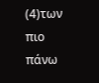(4)των πιο πάνω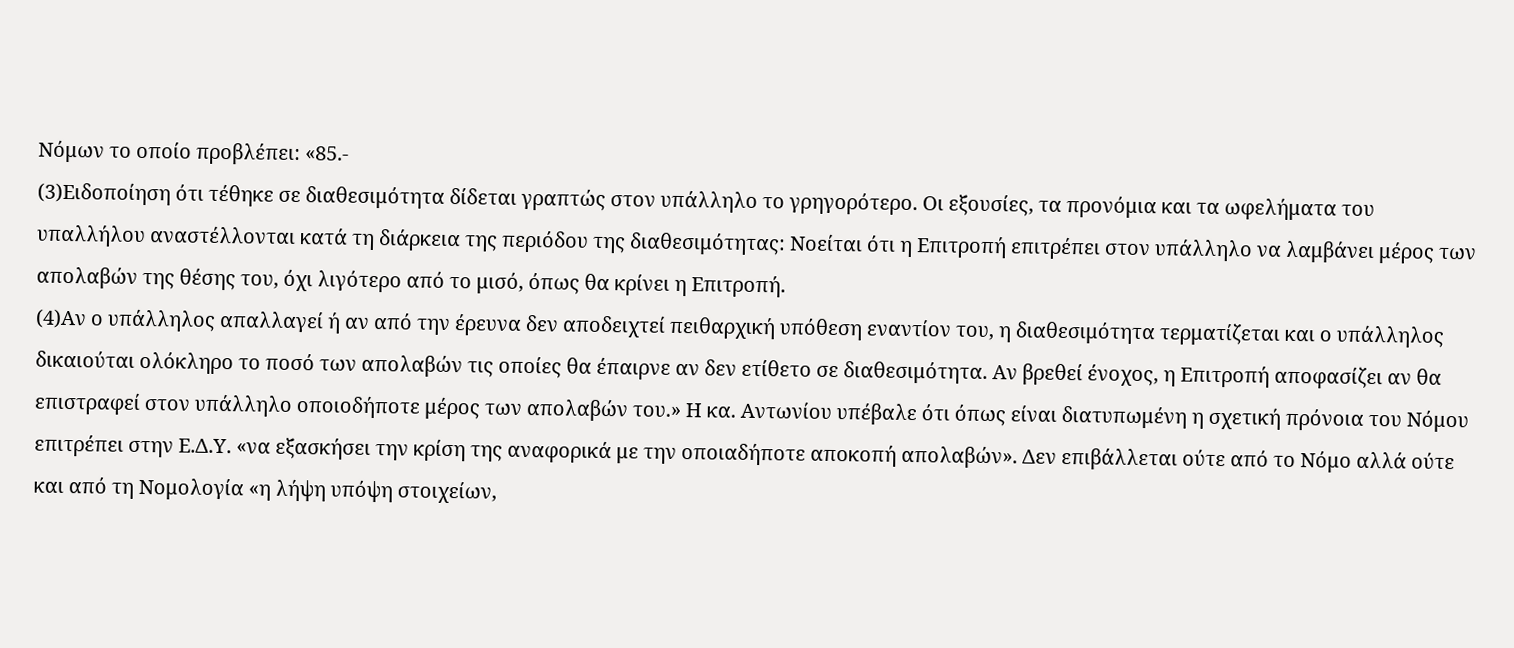Νόμων το οποίο προβλέπει: «85.-
(3)Ειδοποίηση ότι τέθηκε σε διαθεσιμότητα δίδεται γραπτώς στον υπάλληλο το γρηγορότερο. Οι εξουσίες, τα προνόμια και τα ωφελήματα του υπαλλήλου αναστέλλονται κατά τη διάρκεια της περιόδου της διαθεσιμότητας: Νοείται ότι η Επιτροπή επιτρέπει στον υπάλληλο να λαμβάνει μέρος των απολαβών της θέσης του, όχι λιγότερο από το μισό, όπως θα κρίνει η Επιτροπή.
(4)Αν ο υπάλληλος απαλλαγεί ή αν από την έρευνα δεν αποδειχτεί πειθαρχική υπόθεση εναντίον του, η διαθεσιμότητα τερματίζεται και ο υπάλληλος δικαιούται ολόκληρο το ποσό των απολαβών τις οποίες θα έπαιρνε αν δεν ετίθετο σε διαθεσιμότητα. Αν βρεθεί ένοχος, η Επιτροπή αποφασίζει αν θα επιστραφεί στον υπάλληλο οποιοδήποτε μέρος των απολαβών του.» Η κα. Αντωνίου υπέβαλε ότι όπως είναι διατυπωμένη η σχετική πρόνοια του Νόμου επιτρέπει στην Ε.Δ.Υ. «να εξασκήσει την κρίση της αναφορικά με την οποιαδήποτε αποκοπή απολαβών». Δεν επιβάλλεται ούτε από το Νόμο αλλά ούτε και από τη Νομολογία «η λήψη υπόψη στοιχείων,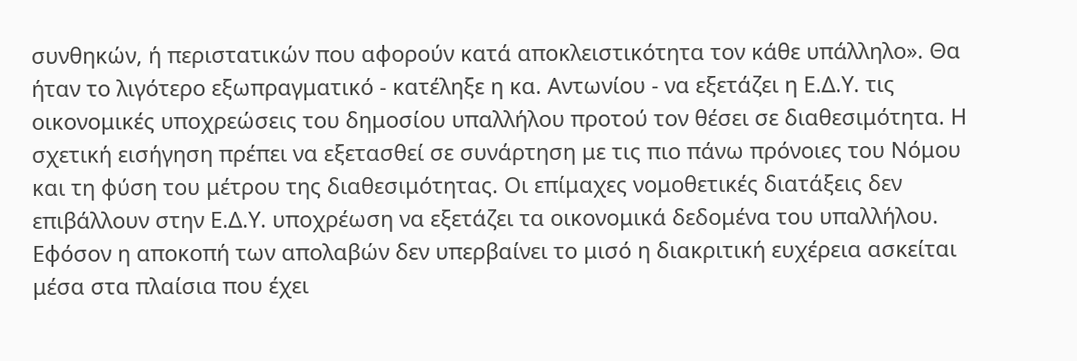συνθηκών, ή περιστατικών που αφορούν κατά αποκλειστικότητα τον κάθε υπάλληλο». Θα ήταν το λιγότερο εξωπραγματικό - κατέληξε η κα. Αντωνίου - να εξετάζει η Ε.Δ.Υ. τις οικονομικές υποχρεώσεις του δημοσίου υπαλλήλου προτού τον θέσει σε διαθεσιμότητα. Η σχετική εισήγηση πρέπει να εξετασθεί σε συνάρτηση με τις πιο πάνω πρόνοιες του Νόμου και τη φύση του μέτρου της διαθεσιμότητας. Οι επίμαχες νομοθετικές διατάξεις δεν επιβάλλουν στην Ε.Δ.Υ. υποχρέωση να εξετάζει τα οικονομικά δεδομένα του υπαλλήλου. Εφόσον η αποκοπή των απολαβών δεν υπερβαίνει το μισό η διακριτική ευχέρεια ασκείται μέσα στα πλαίσια που έχει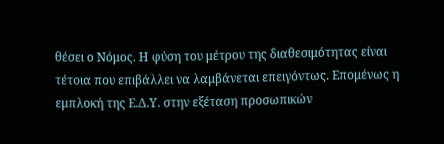θέσει ο Νόμος. Η φύση του μέτρου της διαθεσιμότητας είναι τέτοια που επιβάλλει να λαμβάνεται επειγόντως. Επομένως η εμπλοκή της Ε.Δ.Υ. στην εξέταση προσωπικών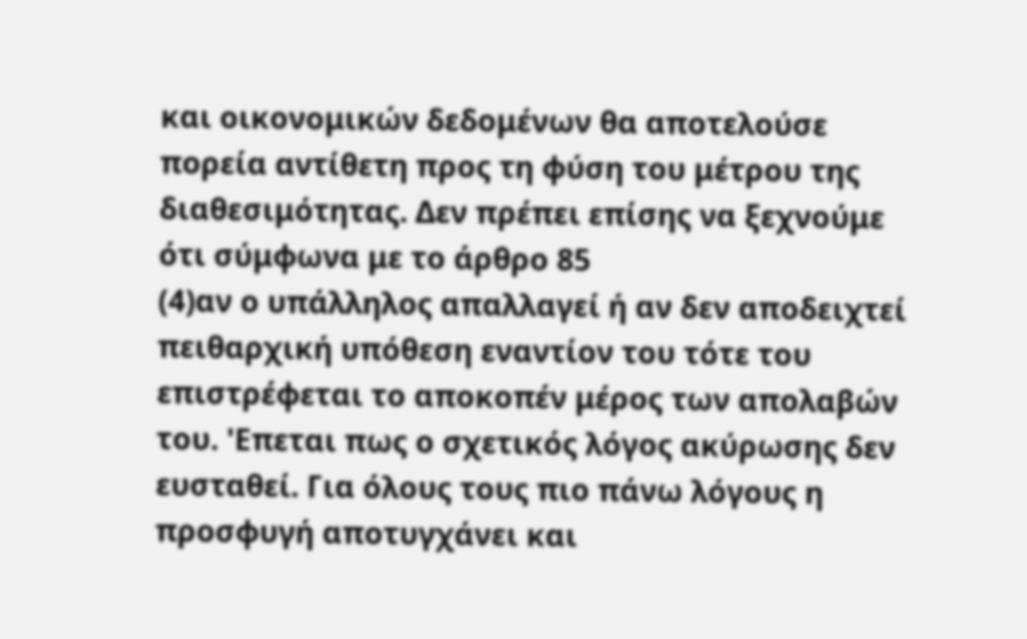και οικονομικών δεδομένων θα αποτελούσε πορεία αντίθετη προς τη φύση του μέτρου της διαθεσιμότητας. Δεν πρέπει επίσης να ξεχνούμε ότι σύμφωνα με το άρθρο 85
(4)αν ο υπάλληλος απαλλαγεί ή αν δεν αποδειχτεί πειθαρχική υπόθεση εναντίον του τότε του επιστρέφεται το αποκοπέν μέρος των απολαβών του. 'Επεται πως ο σχετικός λόγος ακύρωσης δεν ευσταθεί. Για όλους τους πιο πάνω λόγους η προσφυγή αποτυγχάνει και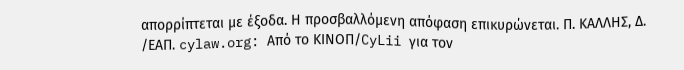απορρίπτεται με έξοδα. Η προσβαλλόμενη απόφαση επικυρώνεται. Π. ΚΑΛΛΗΣ, Δ. /ΕΑΠ. cylaw.org: Από το ΚΙΝOΠ/CyLii για τον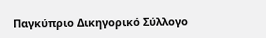Παγκύπριο Δικηγορικό Σύλλογο